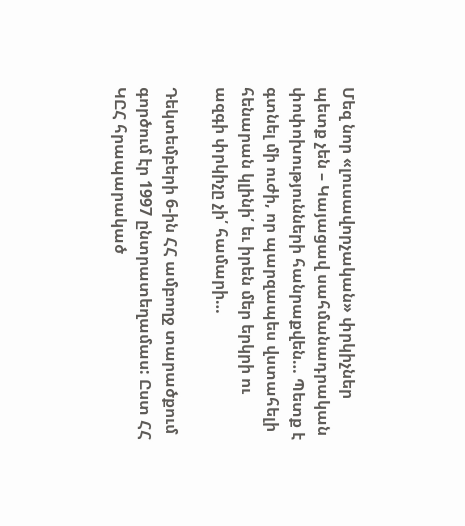Մեզ նոր «լուսավորչական» փրկիչներ պետք չեն – Կայացավ սահմանադրական փոփոխությունների հանրաքվեն… Պետք է գտնել մի ուժի, որ պարզապես վստահելի հենարան կլինի՛ եւ իրեն մեր երկրի ու ազգի փրկիչը չի՛ համարի…

Դեկտեմբերի 6-ին ՀՀ ամբողջ տարածքում գործում էր 1997 ընտրատեղամաս: Ըստ ՀՀ ԿԸՀ հրապարակած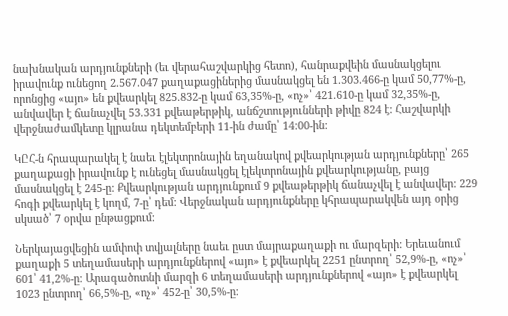նախնական արդյունքների (եւ վերահաշվարկից հետո), հանրաքվեին մասնակցելու իրավունք ունեցող 2.567.047 քաղաքացիներից մասնակցել են 1.303.466-ը կամ 50,77%-ը, որոնցից «այո» են քվեարկել 825.832-ը կամ 63,35%-ը, «ոչ»՝ 421.610-ը կամ 32,35%-ը, անվավեր է ճանաչվել 53.331 քվեաթերթիկ, անճշտությունների թիվը 824 է: Հաշվարկի վերջնաժամկետը կլրանա դեկտեմբերի 11-ին ժամը՝ 14:00-ին:

ԿԸՀ-ն հրապարակել է նաեւ էլեկտրոնային եղանակով քվեարկության արդյունքները՝ 265 քաղաքացի իրավունք է ունեցել մասնակցել էլեկտրոնային քվեարկությանը, բայց մասնակցել է 245-ը: Քվեարկության արդյունքում 9 քվեաթերթիկ ճանաչվել է անվավեր: 229 հոգի քվեարկել է կողմ, 7-ը՝ դեմ: Վերջնական արդյունքները կհրապարակվեն այդ օրից սկսած՝ 7 օրվա ընթացքում:

Ներկայացվեցին ամփոփ տվյալները նաեւ ըստ մայրաքաղաքի ու մարզերի: Երեւանում քաղաքի 5 տեղամասերի արդյունքներով «այո» է քվեարկել 2251 ընտրող՝ 52,9%-ը, «ոչ»՝ 601՝ 41,2%-ը։ Արագածոտնի մարզի 6 տեղամասերի արդյունքներով «այո» է քվեարկել 1023 ընտրող՝ 66,5%-ը, «ոչ»՝ 452-ը՝ 30,5%-ը։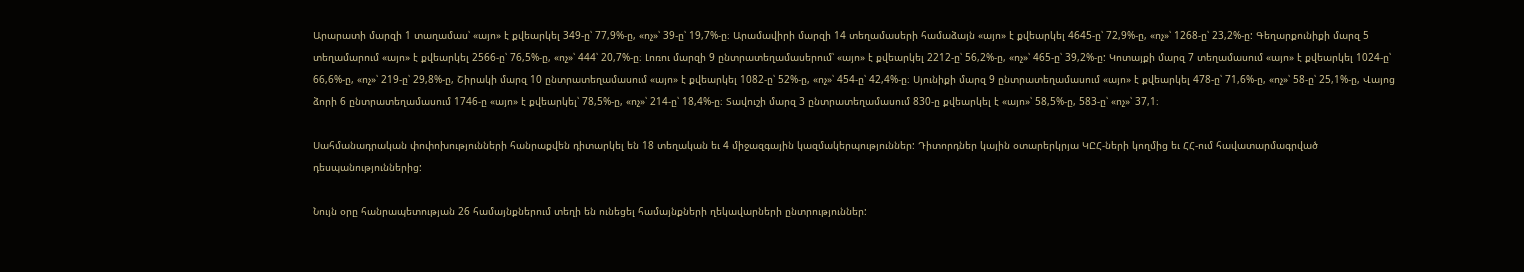Արարատի մարզի 1 տաղամաս՝ «այո» է քվեարկել 349-ը՝ 77,9%-ը, «ոչ»՝ 39-ը՝ 19,7%-ը։ Արամավիրի մարզի 14 տեղամասերի համաձայն «այո» է քվեարկել 4645-ը՝ 72,9%-ը, «ոչ»՝ 1268-ը՝ 23,2%-ը: Գեղարքունիքի մարզ 5 տեղամարում «այո» է քվեարկել 2566-ը՝ 76,5%-ը, «ոչ»՝ 444՝ 20,7%-ը։ Լոռու մարզի 9 ընտրատեղամասերում՝ «այո» է քվեարկել 2212-ը՝ 56,2%-ը, «ոչ»՝ 465-ը՝ 39,2%-ը: Կոտայքի մարզ 7 տեղամասում «այո» է քվեարկել 1024-ը՝ 66,6%-ը, «ոչ»՝ 219-ը՝ 29,8%-ը, Շիրակի մարզ 10 ընտրատեղամասում «այո» է քվեարկել 1082-ը՝ 52%-ը, «ոչ»՝ 454-ը՝ 42,4%-ը։ Սյունիքի մարզ 9 ընտրատեղամասում «այո» է քվեարկել 478-ը՝ 71,6%-ը, «ոչ»՝ 58-ը՝ 25,1%-ը, Վայոց ձորի 6 ընտրատեղամասում 1746-ը «այո» է քվեարկել՝ 78,5%-ը, «ոչ»՝ 214-ը՝ 18,4%-ը։ Տավուշի մարզ 3 ընտրատեղամասում 830-ը քվեարկել է «այո»՝ 58,5%-ը, 583-ը՝ «ոչ»՝ 37,1։

Սահմանադրական փոփոխությունների հանրաքվեն դիտարկել են 18 տեղական եւ 4 միջազգային կազմակերպություններ: Դիտորդներ կային օտարերկրյա ԿԸՀ-ների կողմից եւ ՀՀ-ում հավատարմագրված դեսպանություններից:

Նույն օրը հանրապետության 26 համայնքներում տեղի են ունեցել համայնքների ղեկավարների ընտրություններ: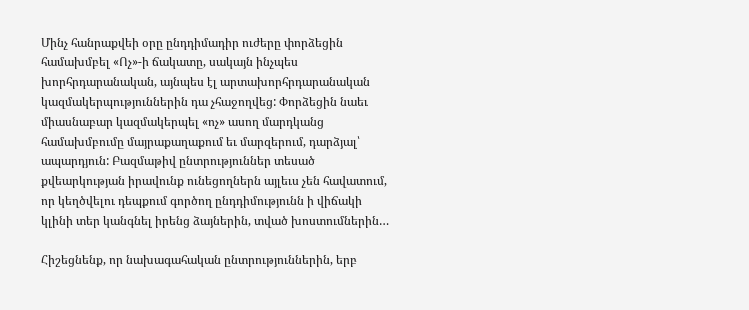Մինչ հանրաքվեի օրը ընդդիմադիր ուժերը փորձեցին համախմբել «Ոչ»-ի ճակատը, սակայն ինչպես խորհրդարանական, այնպես էլ արտախորհրդարանական կազմակերպություններին դա չհաջողվեց: Փորձեցին նաեւ միասնաբար կազմակերպել «ոչ» ասող մարդկանց համախմբումը մայրաքաղաքում եւ մարզերում, դարձյալ՝ ապարդյուն: Բազմաթիվ ընտրություններ տեսած քվեարկության իրավունք ունեցողներն այլեւս չեն հավատում, որ կեղծվելու դեպքում գործող ընդդիմությունն ի վիճակի կլինի տեր կանգնել իրենց ձայներին, տված խոստումներին…

Հիշեցնենք, որ նախագահական ընտրություններին, երբ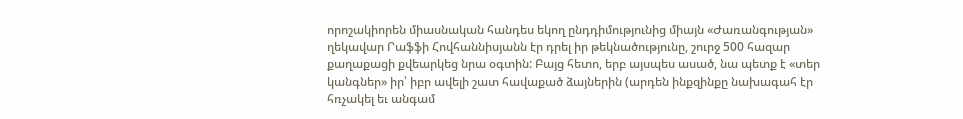որոշակիորեն միասնական հանդես եկող ընդդիմությունից միայն «Ժառանգության» ղեկավար Րաֆֆի Հովհաննիսյանն էր դրել իր թեկնածությունը, շուրջ 500 հազար քաղաքացի քվեարկեց նրա օգտին: Բայց հետո, երբ այսպես ասած, նա պետք է «տեր կանգներ» իր՝ իբր ավելի շատ հավաքած ձայներին (արդեն ինքզինքը նախագահ էր հռչակել եւ անգամ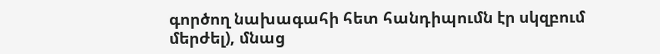գործող նախագահի հետ հանդիպումն էր սկզբում մերժել), մնաց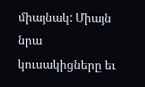միայնակ: Միայն նրա կուսակիցները եւ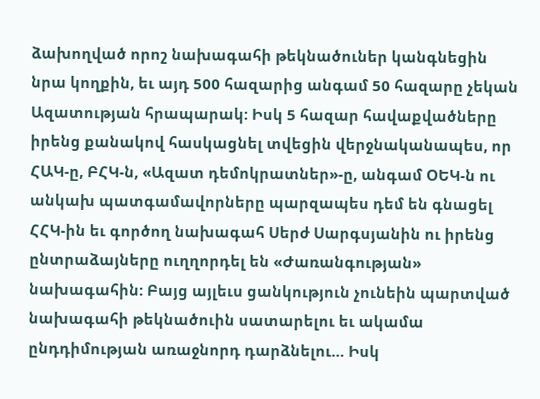ձախողված որոշ նախագահի թեկնածուներ կանգնեցին նրա կողքին, եւ այդ 500 հազարից անգամ 50 հազարը չեկան Ազատության հրապարակ: Իսկ 5 հազար հավաքվածները իրենց քանակով հասկացնել տվեցին վերջնականապես, որ ՀԱԿ-ը, ԲՀԿ-ն, «Ազատ դեմոկրատներ»-ը, անգամ ՕԵԿ-ն ու անկախ պատգամավորները պարզապես դեմ են գնացել ՀՀԿ-ին եւ գործող նախագահ Սերժ Սարգսյանին ու իրենց ընտրաձայները ուղղորդել են «Ժառանգության» նախագահին: Բայց այլեւս ցանկություն չունեին պարտված նախագահի թեկնածուին սատարելու եւ ակամա ընդդիմության առաջնորդ դարձնելու… Իսկ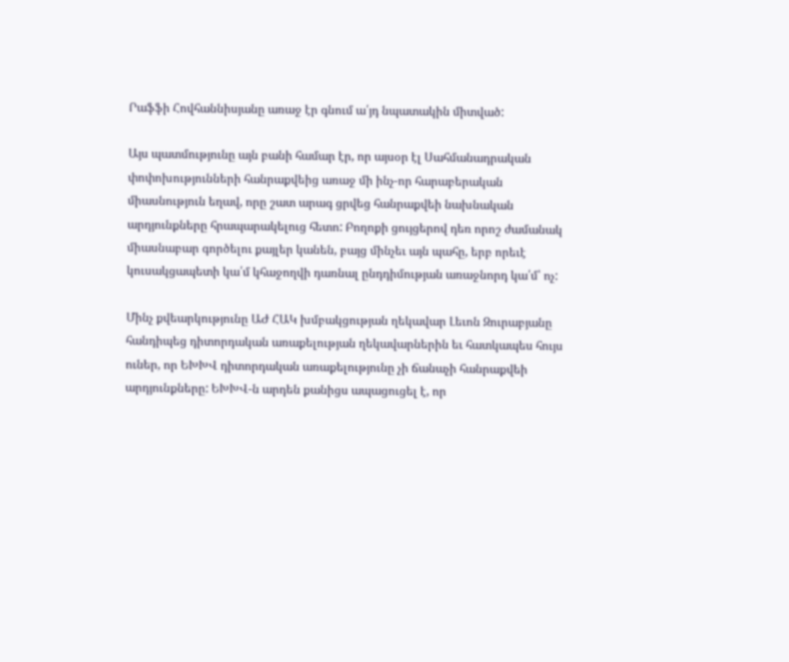Րաֆֆի Հովհաննիսյանը առաջ էր գնում ա՛յդ նպատակին միտված:

Այս պատմությունը այն բանի համար էր, որ այսօր էլ Սահմանադրական փոփոխությունների հանրաքվեից առաջ մի ինչ-որ հարաբերական միասնություն եղավ, որը շատ արագ ցրվեց հանրաքվեի նախնական արդյունքները հրապարակելուց հետո: Բողոքի ցույցերով դեռ որոշ ժամանակ միասնաբար գործելու քայլեր կանեն, բայց մինչեւ այն պահը, երբ որեւէ կուսակցապետի կա՛մ կհաջողվի դառնալ ընդդիմության առաջնորդ կա՛մ՝ ոչ:

Մինչ քվեարկությունը ԱԺ ՀԱԿ խմբակցության ղեկավար Լեւոն Զուրաբյանը հանդիպեց դիտորդական առաքելության ղեկավարներին եւ հատկապես հույս ուներ, որ ԵԽԽՎ դիտորդական առաքելությունը չի ճանաչի հանրաքվեի արդյունքները: ԵԽԽՎ-ն արդեն քանիցս ապացուցել է, որ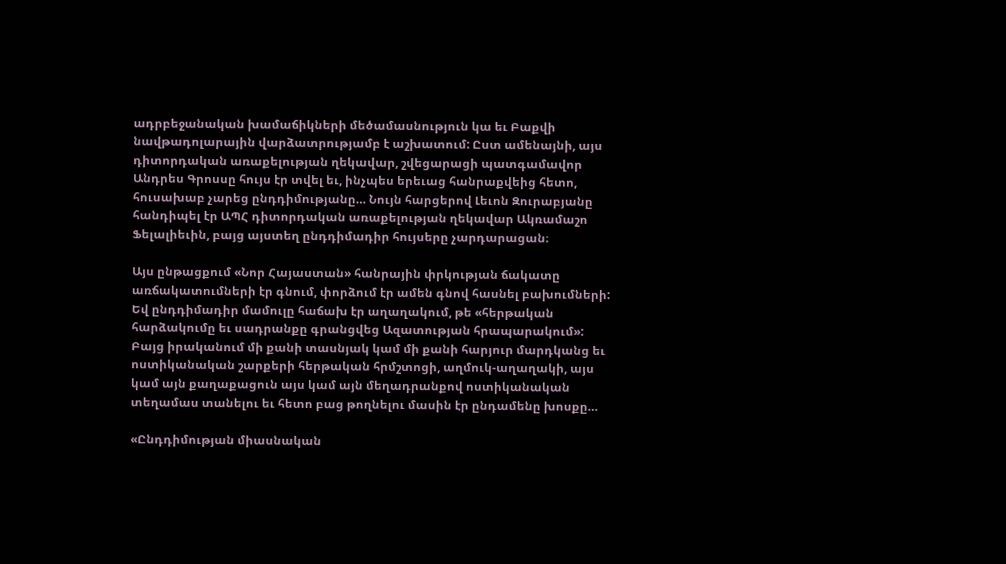ադրբեջանական խամաճիկների մեծամասնություն կա եւ Բաքվի նավթադոլարային վարձատրությամբ է աշխատում: Ըստ ամենայնի, այս դիտորդական առաքելության ղեկավար, շվեցարացի պատգամավոր Անդրես Գրոսսը հույս էր տվել եւ, ինչպես երեւաց հանրաքվեից հետո, հուսախաբ չարեց ընդդիմությանը… Նույն հարցերով Լեւոն Զուրաբյանը հանդիպել էր ԱՊՀ դիտորդական առաքելության ղեկավար Ակռամաշո Ֆելալիեւին, բայց այստեղ ընդդիմադիր հույսերը չարդարացան։

Այս ընթացքում «Նոր Հայաստան» հանրային փրկության ճակատը առճակատումների էր գնում, փորձում էր ամեն գնով հասնել բախումների: Եվ ընդդիմադիր մամուլը հաճախ էր աղաղակում, թե «հերթական հարձակումը եւ սադրանքը գրանցվեց Ազատության հրապարակում»: Բայց իրականում մի քանի տասնյակ կամ մի քանի հարյուր մարդկանց եւ ոստիկանական շարքերի հերթական հրմշտոցի, աղմուկ-աղաղակի, այս կամ այն քաղաքացուն այս կամ այն մեղադրանքով ոստիկանական տեղամաս տանելու եւ հետո բաց թողնելու մասին էր ընդամենը խոսքը…

«Ընդդիմության միասնական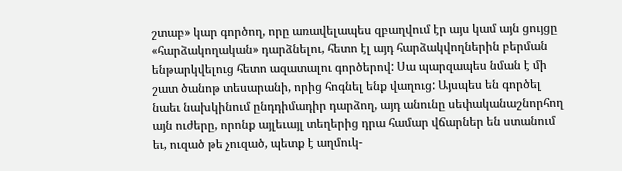շտաբ» կար գործող, որը առավելապես զբաղվում էր այս կամ այն ցույցը «հարձակողական» դարձնելու, հետո էլ այդ հարձակվողներին բերման ենթարկվելուց հետո ազատալու գործերով: Սա պարզապես նման է մի շատ ծանոթ տեսարանի, որից հոգնել ենք վաղուց: Այսպես են գործել նաեւ նախկինում ընդդիմադիր դարձող, այդ անունը սեփականաշնորհող այն ուժերը, որոնք այլեւայլ տեղերից դրա համար վճարներ են ստանում եւ, ուզած թե չուզած, պետք է աղմուկ-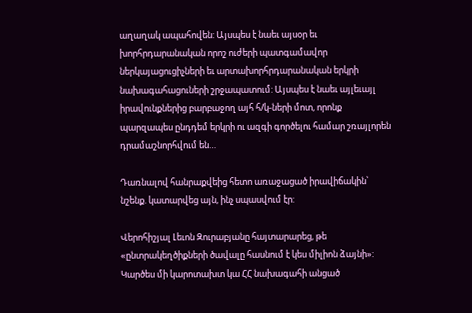աղաղակ ապահովեն: Այսպես է նաեւ այսօր եւ խորհրդարանական որոշ ուժերի պատգամավոր ներկայացուցիչների եւ արտախորհրդարանական երկրի նախագահացուների շրջապատում: Այսպես է նաեւ այլեւայլ իրավունքներից բարբաջող այհ հ/կ-ների մոտ, որոնք պարզապես ընդդեմ երկրի ու ազգի գործելու համար շռայլորեն դրամաշնորհվում են…

Դառնալով հանրաքվեից հետո առաջացած իրավիճակին՝ նշենք. կատարվեց այն, ինչ սպասվում էր:

Վերոհիշյալ Լեւոն Զուրաբյանը հայտարարեց, թե «ընտրակեղծիքների ծավալը հասնում է կես միլիոն ձայնի»: Կարծես մի կարոտախտ կա ՀՀ նախագահի անցած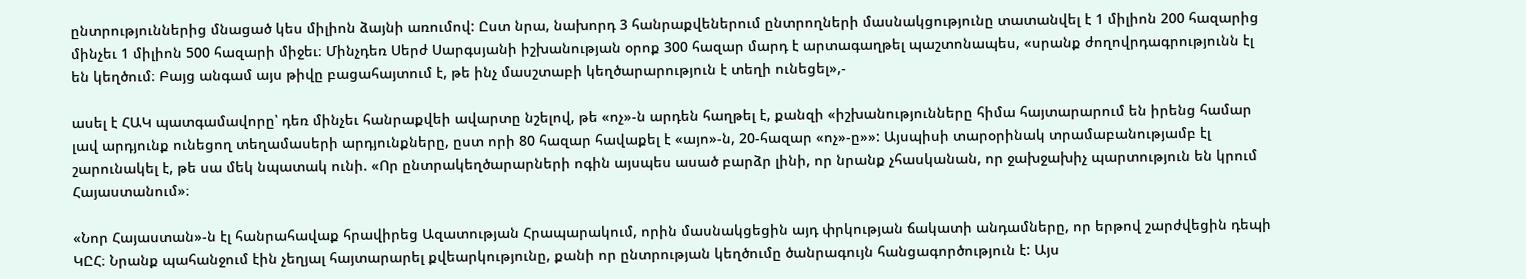ընտրություններից մնացած կես միլիոն ձայնի առումով: Ըստ նրա, նախորդ 3 հանրաքվեներում ընտրողների մասնակցությունը տատանվել է 1 միլիոն 200 հազարից մինչեւ 1 միլիոն 500 հազարի միջեւ։ Մինչդեռ Սերժ Սարգսյանի իշխանության օրոք 300 հազար մարդ է արտագաղթել պաշտոնապես, «սրանք ժողովրդագրությունն էլ են կեղծում։ Բայց անգամ այս թիվը բացահայտում է, թե ինչ մասշտաբի կեղծարարություն է տեղի ունեցել»,-

ասել է ՀԱԿ պատգամավորը՝ դեռ մինչեւ հանրաքվեի ավարտը նշելով, թե «ոչ»-ն արդեն հաղթել է, քանզի «իշխանությունները հիմա հայտարարում են իրենց համար լավ արդյունք ունեցող տեղամասերի արդյունքները, ըստ որի 80 հազար հավաքել է «այո»-ն, 20-հազար «ոչ»-ը»»: Այսպիսի տարօրինակ տրամաբանությամբ էլ շարունակել է, թե սա մեկ նպատակ ունի. «Որ ընտրակեղծարարների ոգին այսպես ասած բարձր լինի, որ նրանք չհասկանան, որ ջախջախիչ պարտություն են կրում Հայաստանում»։

«Նոր Հայաստան»-ն էլ հանրահավաք հրավիրեց Ազատության Հրապարակում, որին մասնակցեցին այդ փրկության ճակատի անդամները, որ երթով շարժվեցին դեպի ԿԸՀ։ Նրանք պահանջում էին չեղյալ հայտարարել քվեարկությունը, քանի որ ընտրության կեղծումը ծանրագույն հանցագործություն է: Այս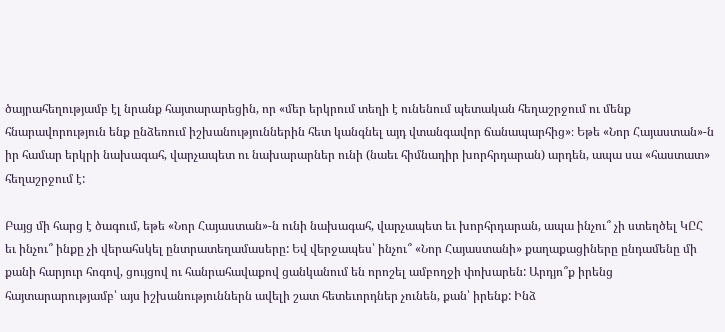ծայրահեղությամբ էլ նրանք հայտարարեցին, որ «մեր երկրում տեղի է ունենում պետական հեղաշրջում ու մենք հնարավորություն ենք ընձեռում իշխանություններին հետ կանգնել այդ վտանգավոր ճանապարհից»։ Եթե «Նոր Հայաստան»-ն իր համար երկրի նախագահ, վարչապետ ու նախարարներ ունի (նաեւ հիմնադիր խորհրդարան) արդեն, ապա սա «հաստատ» հեղաշրջում է:

Բայց մի հարց է ծագում, եթե «Նոր Հայաստան»-ն ունի նախագահ, վարչապետ եւ խորհրդարան, ապա ինչու՞ չի ստեղծել ԿԸՀ եւ ինչու՞ ինքը չի վերահսկել ընտրատեղամասերը: Եվ վերջապես՝ ինչու՞ «Նոր Հայաստանի» քաղաքացիները ընդամենը մի քանի հարյուր հոգով, ցույցով ու հանրահավաքով ցանկանում են որոշել ամբողջի փոխարեն: Արդյո՞ք իրենց հայտարարությամբ՝ այս իշխանություններն ավելի շատ հետեւորդներ չունեն, քան՝ իրենք: Ինձ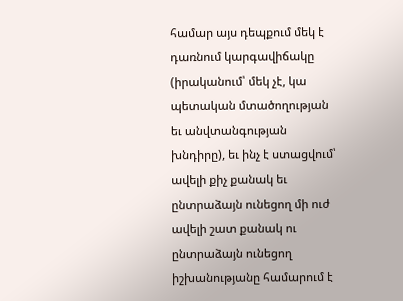համար այս դեպքում մեկ է դառնում կարգավիճակը (իրականում՝ մեկ չէ, կա պետական մտածողության եւ անվտանգության խնդիրը), եւ ինչ է ստացվում՝ ավելի քիչ քանակ եւ ընտրաձայն ունեցող մի ուժ ավելի շատ քանակ ու ընտրաձայն ունեցող իշխանությանը համարում է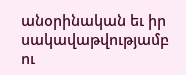անօրինական եւ իր սակավաթվությամբ ու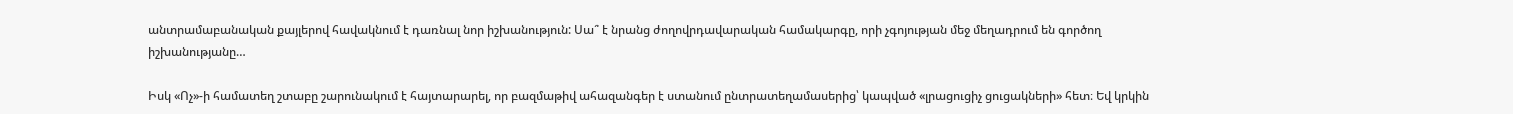անտրամաբանական քայլերով հավակնում է դառնալ նոր իշխանություն: Սա՞ է նրանց ժողովրդավարական համակարգը, որի չգոյության մեջ մեղադրում են գործող իշխանությանը…

Իսկ «Ոչ»-ի համատեղ շտաբը շարունակում է հայտարարել, որ բազմաթիվ ահազանգեր է ստանում ընտրատեղամասերից՝ կապված «լրացուցիչ ցուցակների» հետ։ Եվ կրկին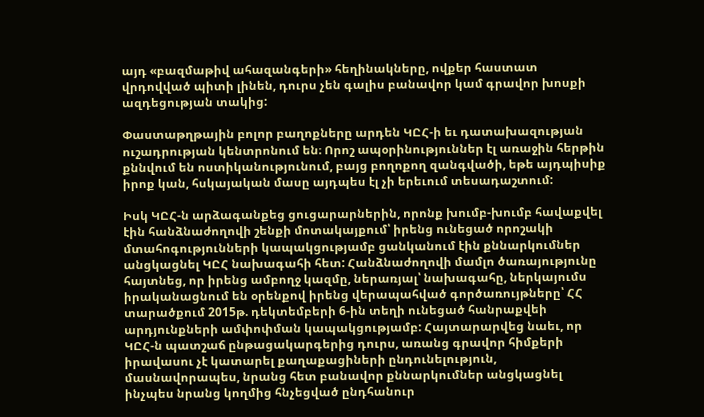այդ «բազմաթիվ ահազանգերի» հեղինակները, ովքեր հաստատ վրդովված պիտի լինեն, դուրս չեն գալիս բանավոր կամ գրավոր խոսքի ազդեցության տակից:

Փաստաթղթային բոլոր բաղոքները արդեն ԿԸՀ-ի եւ դատախազության ուշադրության կենտրոնում են։ Որոշ ապօրինություններ էլ առաջին հերթին քննվում են ոստիկանությունում, բայց բողոքող զանգվածի, եթե այդպիսիք իրոք կան, հսկայական մասը այդպես էլ չի երեւում տեսադաշտում:

Իսկ ԿԸՀ-ն արձագանքեց ցուցարարներին, որոնք խումբ-խումբ հավաքվել էին հանձնաժողովի շենքի մոտակայքում՝ իրենց ունեցած որոշակի մտահոգությունների կապակցությամբ ցանկանում էին քննարկումներ անցկացնել ԿԸՀ նախագահի հետ: Հանձնաժողովի մամլո ծառայությունը հայտնեց, որ իրենց ամբողջ կազմը, ներառյալ՝ նախագահը, ներկայումս իրականացնում են օրենքով իրենց վերապահված գործառույթները՝ ՀՀ տարածքում 2015թ. դեկտեմբերի 6-ին տեղի ունեցած հանրաքվեի արդյունքների ամփոփման կապակցությամբ: Հայտարարվեց նաեւ, որ ԿԸՀ-ն պատշաճ ընթացակարգերից դուրս, առանց գրավոր հիմքերի իրավասու չէ կատարել քաղաքացիների ընդունելություն, մասնավորապես, նրանց հետ բանավոր քննարկումներ անցկացնել ինչպես նրանց կողմից հնչեցված ընդհանուր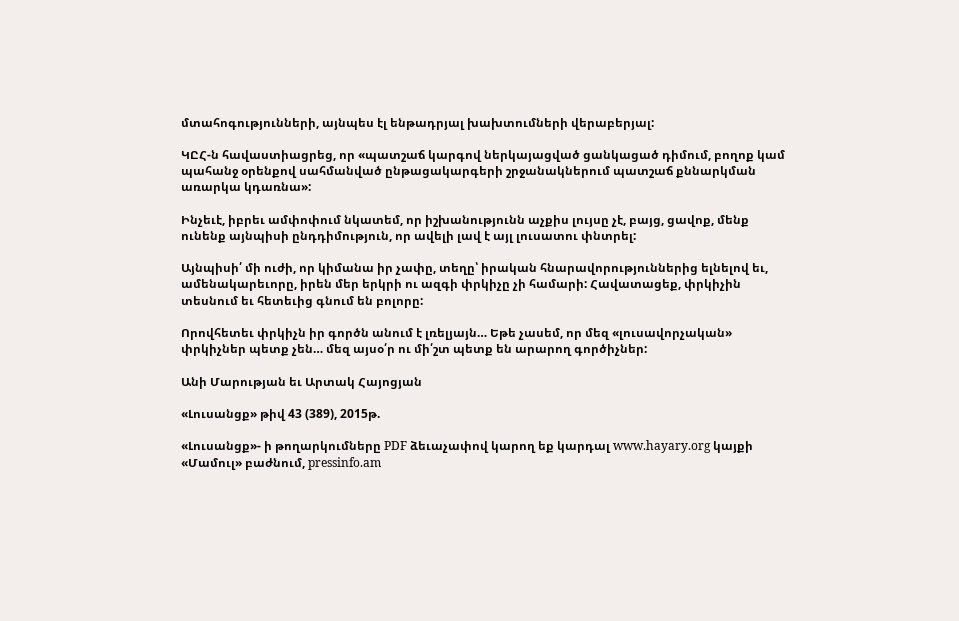մտահոգությունների, այնպես էլ ենթադրյալ խախտումների վերաբերյալ:

ԿԸՀ-ն հավաստիացրեց, որ «պատշաճ կարգով ներկայացված ցանկացած դիմում, բողոք կամ պահանջ օրենքով սահմանված ընթացակարգերի շրջանակներում պատշաճ քննարկման առարկա կդառնա»:

Ինչեւէ, իբրեւ ամփոփում նկատեմ, որ իշխանությունն աչքիս լույսը չէ, բայց, ցավոք, մենք ունենք այնպիսի ընդդիմություն, որ ավելի լավ է այլ լուսատու փնտրել:

Այնպիսի՛ մի ուժի, որ կիմանա իր չափը, տեղը՝ իրական հնարավորություններից ելնելով եւ, ամենակարեւորը, իրեն մեր երկրի ու ազգի փրկիչը չի համարի: Հավատացեք, փրկիչին տեսնում եւ հետեւից գնում են բոլորը:

Որովհետեւ փրկիչն իր գործն անում է լռելյայն… Եթե չասեմ, որ մեզ «լուսավորչական» փրկիչներ պետք չեն… մեզ այսօ՛ր ու մի՛շտ պետք են արարող գործիչներ:

Անի Մարության եւ Արտակ Հայոցյան

«Լուսանցք» թիվ 43 (389), 2015թ.

«Լուսանցք»- ի թողարկումները PDF ձեւաչափով կարող եք կարդալ www.hayary.org կայքի «Մամուլ» բաժնում, pressinfo.am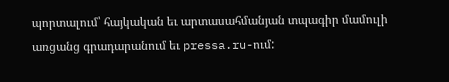պորտալում՝ հայկական եւ արտասահմանյան տպագիր մամուլի առցանց գրադարանում եւ pressa.ru-ում: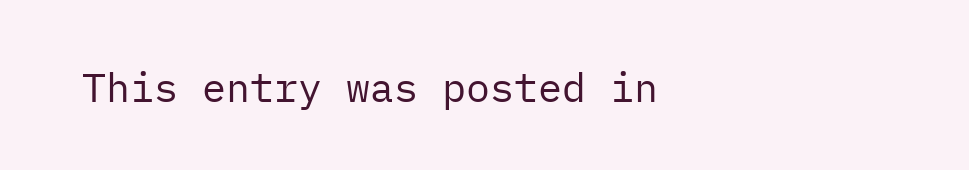This entry was posted in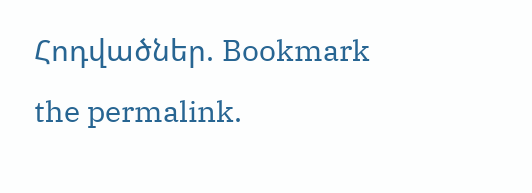Հոդվածներ. Bookmark the permalink.